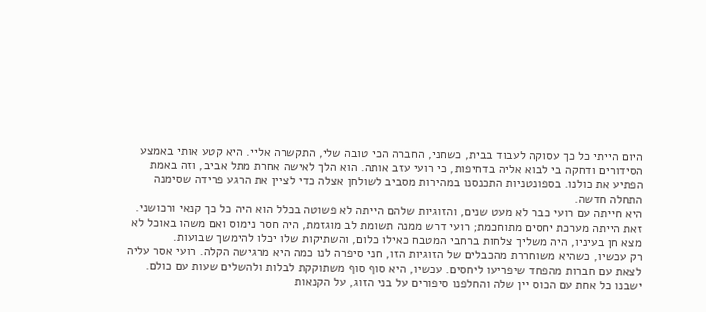היום הייתי כל כך עסוקה לעבוד בבית, כשחני, החברה הכי טובה שלי, התקשרה אליי. היא קטע אותי באמצע הסידורים ודחקה בי לבוא אליה בדחיפות, כי רועי עזב אותה. הוא הלך לאישה אחרת מתל אביב, וזה באמת הפתיע את כולנו. בספונטניות התכנסנו במהירות מסביב לשולחן אצלה כדי לציין את הרגע פרידה שסימנה התחלה חדשה.
היא חייתה עם רועי כבר לא מעט שנים, והזוגיות שלהם הייתה לא פשוטה בכלל הוא היה כל כך קנאי ורכושני. זאת הייתה מערכת יחסים מתוחכמת; רועי דרש ממנה תשומת לב מוגזמת, היה חסר נימוס ואם משהו באוכל לא מצא חן בעיניו, היה משליך צלחות ברחבי המטבח כאילו כלום, והשתיקות שלו יכלו להימשך שבועות.
רק עכשיו, כשהיא משוחררת מהכבלים של הזוגיות הזו, חני סיפרה לנו כמה היא מרגישה הקלה. רועי אסר עליה לצאת עם חברות מהפחד שיפריעו ליחסים. עכשיו, היא סוף סוף משתוקקת לבלות ולהשלים שעות עם כולם. ישבנו כל אחת עם הכוס יין שלה והחלפנו סיפורים על בני הזוג, על הקנאות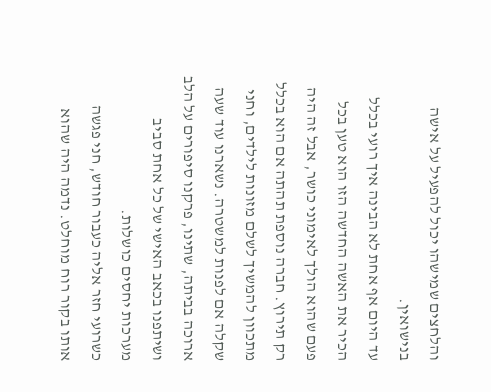והלחצים שמישהו יכול להפעיל על אישה בנישואין.
עד היום אף אחת לא הבינה איך רועי בכלל הכיר את האשה החדשה הזו הוא טען בכל פעם שהוא הולך לאימוני כושר, אבל זה היה רק תירוץ. חברה נוספת תהתה אם הוא בכלל מתכוון להמשיך לשלם מזונות לילדים, וחני שקלה אם לפנות למשטרה. נשארנו עוד שעה ארוכה בביתה, שתינו, פרקנו סיפורים על הלב ושיתפנו בכאב האישי של כל אחת סביב מערכות יחסים כושלות.
כשרועי חזר אליה כעבור חודש, חני פגשה אותו בקור רוח מוחלט. נדמה היה שהוא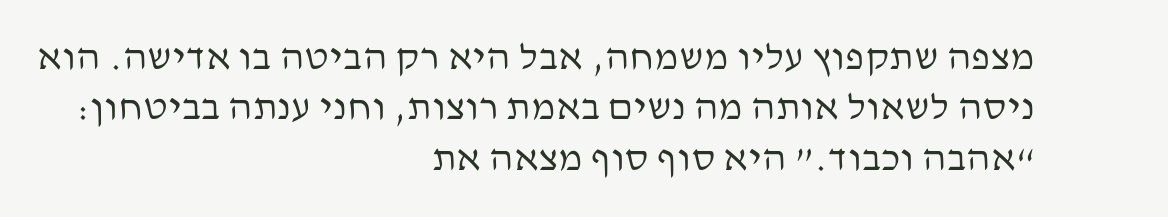מצפה שתקפוץ עליו משמחה, אבל היא רק הביטה בו אדישה. הוא ניסה לשאול אותה מה נשים באמת רוצות, וחני ענתה בביטחון: “אהבה וכבוד.” היא סוף סוף מצאה את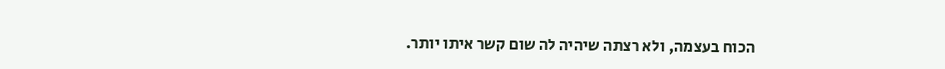הכוח בעצמה, ולא רצתה שיהיה לה שום קשר איתו יותר.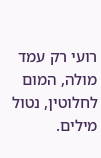רועי רק עמד מולה, המום לחלוטין, נטול מילים.